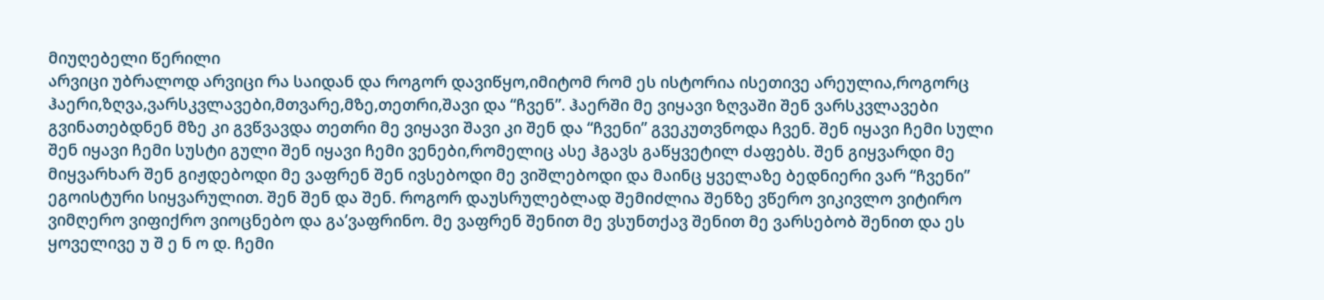მიუღებელი წერილი
არვიცი უბრალოდ არვიცი რა საიდან და როგორ დავიწყო,იმიტომ რომ ეს ისტორია ისეთივე არეულია,როგორც ჰაერი,ზღვა,ვარსკვლავები,მთვარე,მზე,თეთრი,შავი და “ჩვენ”. ჰაერში მე ვიყავი ზღვაში შენ ვარსკვლავები გვინათებდნენ მზე კი გვწვავდა თეთრი მე ვიყავი შავი კი შენ და “ჩვენი” გვეკუთვნოდა ჩვენ. შენ იყავი ჩემი სული შენ იყავი ჩემი სუსტი გული შენ იყავი ჩემი ვენები,რომელიც ასე ჰგავს გაწყვეტილ ძაფებს. შენ გიყვარდი მე მიყვარხარ შენ გიჟდებოდი მე ვაფრენ შენ ივსებოდი მე ვიშლებოდი და მაინც ყველაზე ბედნიერი ვარ “ჩვენი” ეგოისტური სიყვარულით. შენ შენ და შენ. როგორ დაუსრულებლად შემიძლია შენზე ვწერო ვიკივლო ვიტირო ვიმღერო ვიფიქრო ვიოცნებო და გა’ვაფრინო. მე ვაფრენ შენით მე ვსუნთქავ შენით მე ვარსებობ შენით და ეს ყოველივე უ შ ე ნ ო დ. ჩემი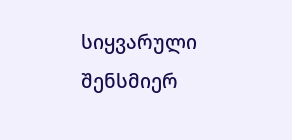სიყვარული შენსმიერ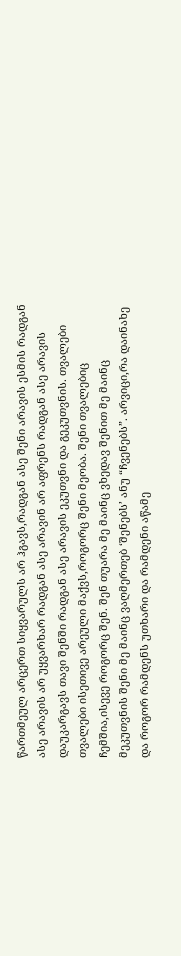წართმეულ არცერთ სიყვარულს არ ჰგავს,რადგან ასე შენი არავის ესმის რადგან ასე არავის არ უყვარხარ რადგან ასე არავინ არ აფრენს რადგან ასე არავის დაუკარგავს თავი შენში რადგან ასე არავის ეკუთვნი და გეკუთვნის. თვალები თვალები ისეთივე არეული მაქვს,როგორც შენი მეობა. შენი თვალებიც ჩემშია,ისევე როგორც შენ. შენ თუარა მე მაინც ვხედავ შენით მე მაინც მეკუთვნის შენი მე მაინც ვაღმერთებ ‘შენებს’ ანუ “ჩვენებს”. არვიცი,რა დაინახე და როგორ რამდენს უთხარი და რამდენი აწამე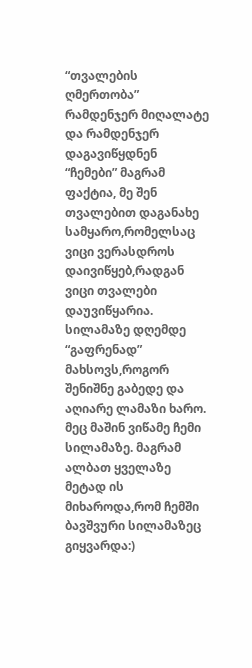“თვალების ღმერთობა” რამდენჯერ მიღალატე და რამდენჯერ დაგავიწყდნენ “ჩემები” მაგრამ ფაქტია, მე შენ თვალებით დაგანახე სამყარო,რომელსაც ვიცი ვერასდროს დაივიწყებ,რადგან ვიცი თვალები დაუვიწყარია. სილამაზე დღემდე “გაფრენად” მახსოვს,როგორ შენიშნე გაბედე და აღიარე ლამაზი ხარო. მეც მაშინ ვიწამე ჩემი სილამაზე. მაგრამ ალბათ ყველაზე მეტად ის მიხაროდა,რომ ჩემში ბავშვური სილამაზეც გიყვარდა:)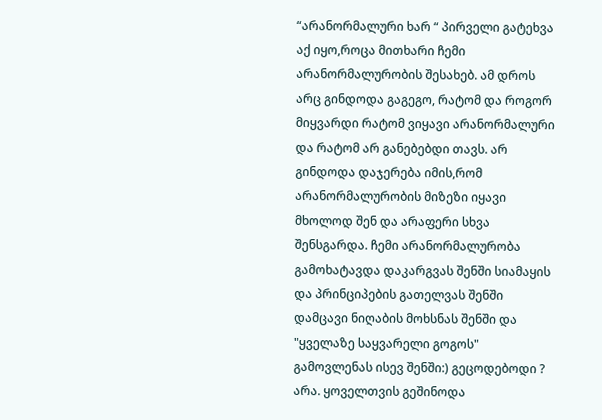“არანორმალური ხარ “ პირველი გატეხვა აქ იყო,როცა მითხარი ჩემი არანორმალურობის შესახებ. ამ დროს არც გინდოდა გაგეგო, რატომ და როგორ მიყვარდი რატომ ვიყავი არანორმალური და რატომ არ განებებდი თავს. არ გინდოდა დაჯერება იმის,რომ არანორმალურობის მიზეზი იყავი მხოლოდ შენ და არაფერი სხვა შენსგარდა. ჩემი არანორმალურობა გამოხატავდა დაკარგვას შენში სიამაყის და პრინციპების გათელვას შენში დამცავი ნიღაბის მოხსნას შენში და "ყველაზე საყვარელი გოგოს" გამოვლენას ისევ შენში:) გეცოდებოდი ? არა. ყოველთვის გეშინოდა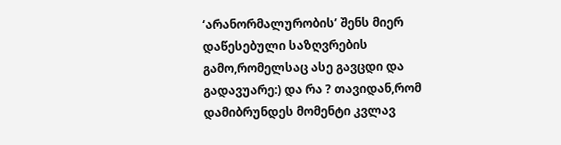‘არანორმალურობის’ შენს მიერ დაწესებული საზღვრების გამო,რომელსაც ასე გავცდი და გადავუარე:) და რა ? თავიდან,რომ დამიბრუნდეს მომენტი კვლავ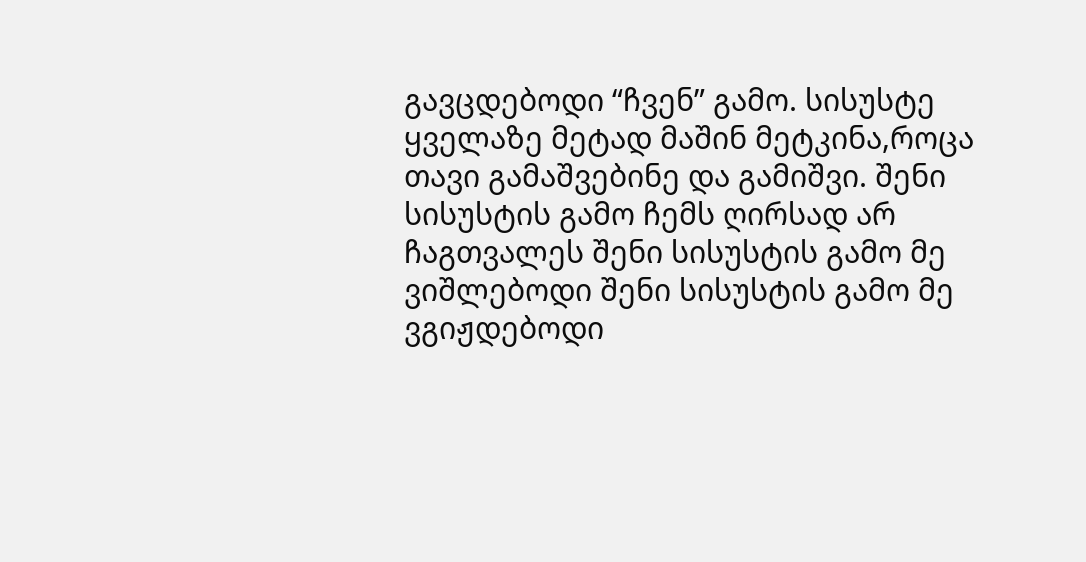გავცდებოდი “ჩვენ” გამო. სისუსტე ყველაზე მეტად მაშინ მეტკინა,როცა თავი გამაშვებინე და გამიშვი. შენი სისუსტის გამო ჩემს ღირსად არ ჩაგთვალეს შენი სისუსტის გამო მე ვიშლებოდი შენი სისუსტის გამო მე ვგიჟდებოდი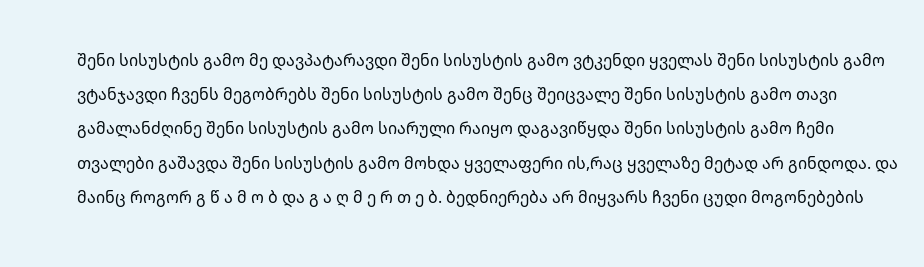შენი სისუსტის გამო მე დავპატარავდი შენი სისუსტის გამო ვტკენდი ყველას შენი სისუსტის გამო ვტანჯავდი ჩვენს მეგობრებს შენი სისუსტის გამო შენც შეიცვალე შენი სისუსტის გამო თავი გამალანძღინე შენი სისუსტის გამო სიარული რაიყო დაგავიწყდა შენი სისუსტის გამო ჩემი თვალები გაშავდა შენი სისუსტის გამო მოხდა ყველაფერი ის,რაც ყველაზე მეტად არ გინდოდა. და მაინც როგორ გ წ ა მ ო ბ და გ ა ღ მ ე რ თ ე ბ. ბედნიერება არ მიყვარს ჩვენი ცუდი მოგონებების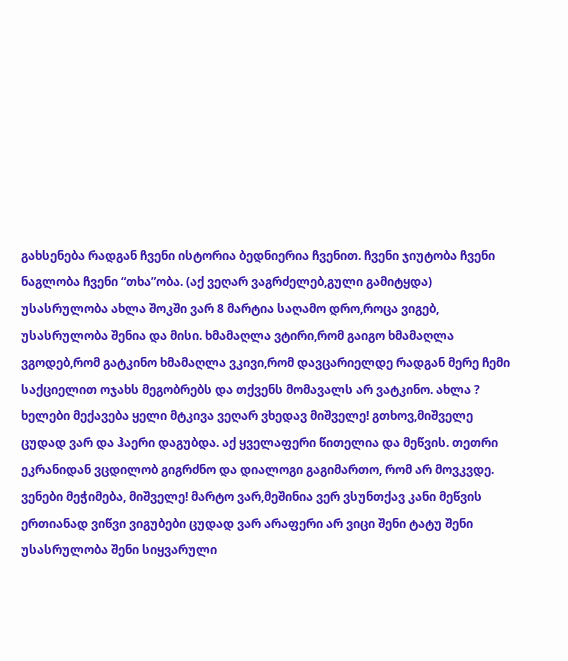გახსენება რადგან ჩვენი ისტორია ბედნიერია ჩვენით. ჩვენი ჯიუტობა ჩვენი ნაგლობა ჩვენი “თხა”ობა. (აქ ვეღარ ვაგრძელებ,გული გამიტყდა) უსასრულობა ახლა შოკში ვარ 8 მარტია საღამო დრო,როცა ვიგებ, უსასრულობა შენია და მისი. ხმამაღლა ვტირი,რომ გაიგო ხმამაღლა ვგოდებ,რომ გატკინო ხმამაღლა ვკივი,რომ დავცარიელდე რადგან მერე ჩემი საქციელით ოჯახს მეგობრებს და თქვენს მომავალს არ ვატკინო. ახლა ? ხელები მექავება ყელი მტკივა ვეღარ ვხედავ მიშველე! გთხოვ,მიშველე ცუდად ვარ და ჰაერი დაგუბდა. აქ ყველაფერი წითელია და მეწვის. თეთრი ეკრანიდან ვცდილობ გიგრძნო და დიალოგი გაგიმართო, რომ არ მოვკვდე. ვენები მეჭიმება, მიშველე! მარტო ვარ,მეშინია ვერ ვსუნთქავ კანი მეწვის ერთიანად ვიწვი ვიგუბები ცუდად ვარ არაფერი არ ვიცი შენი ტატუ შენი უსასრულობა შენი სიყვარული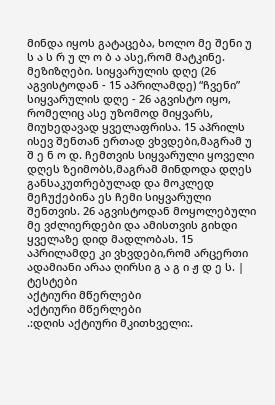მინდა იყოს გატაცება, ხოლო მე შენი უ ს ა ს რ უ ლ ო ბ ა ასე,რომ მატკინე. მეზიზღები. სიყვარულის დღე (26 აგვისტოდან - 15 აპრილამდე) “ჩვენი” სიყვარულის დღე - 26 აგვისტო იყო, რომელიც ასე უზომოდ მიყვარს, მიუხედავად ყველაფრისა. 15 აპრილს ისევ შენთან ერთად ვხვდები,მაგრამ უ შ ე ნ ო დ. ჩემთვის სიყვარული ყოველი დღეს ზეიმობს,მაგრამ მინდოდა დღეს განსაკუთრებულად და მოკლედ მეჩუქებინა ეს ჩემი სიყვარული შენთვის. 26 აგვისტოდან მოყოლებული მე ვძლიერდები და ამისთვის გიხდი ყველაზე დიდ მადლობას. 15 აპრილამდე კი ვხვდები,რომ არცერთი ადამიანი არაა ღირსი გ ა გ ი ჟ დ ე ს. |
ტესტები
აქტიური მწერლები
აქტიური მწერლები
.:დღის აქტიური მკითხველი:.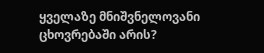ყველაზე მნიშვნელოვანი ცხოვრებაში არის?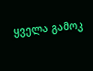ყველა გამოკ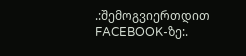.:შემოგვიერთდით FACEBOOK-ზე:.